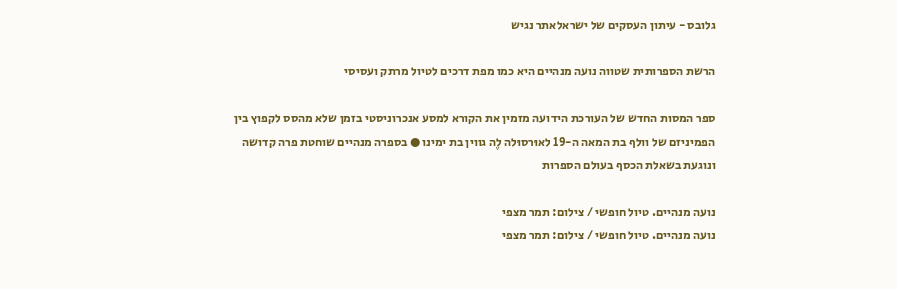גלובס - עיתון העסקים של ישראלאתר נגיש

הרשת הספרותית שטווה נועה מנהיים היא כמו מפת דרכים לטיול מרתק ועסיסי

ספר המסות החדש של העורכת הידועה מזמין את הקורא למסע אנכרוניסטי בזמן שלא מהסס לקפוץ בין הפמיניזם של וולף בת המאה ה-19 לאוּרסוּלה לֶה גווין בת ימינו ● בספרה מנהיים שוחטת פרה קדושה ונוגעת בשאלת הכסף בעולם הספרות

נועה מנהיים. טיול חופשי / צילום: תמר מצפי
נועה מנהיים. טיול חופשי / צילום: תמר מצפי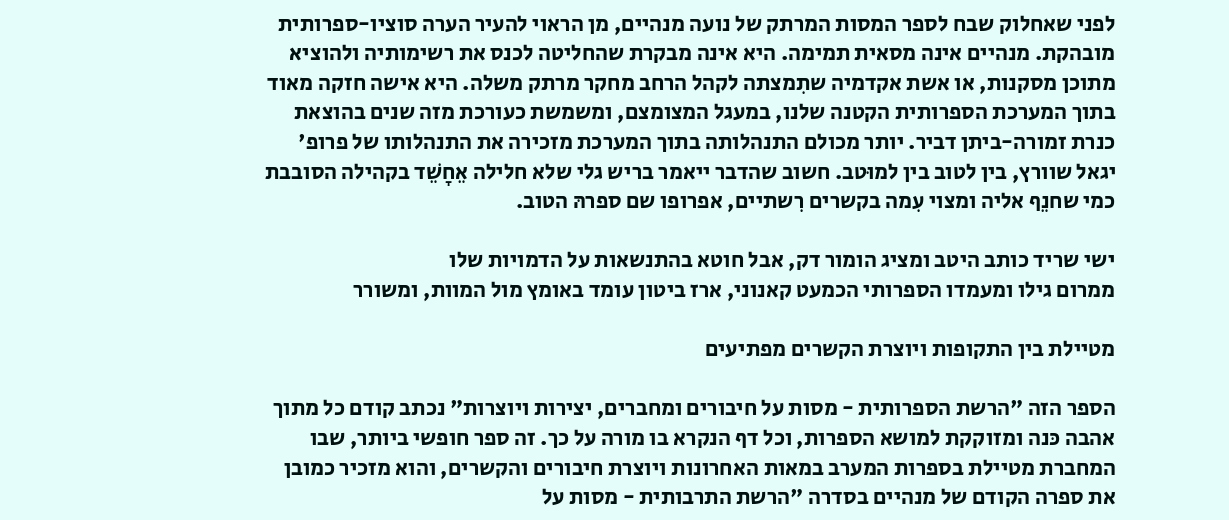לפני שאחלוק שבח לספר המסות המרתק של נועה מנהיים, מן הראוי להעיר הערה סוציו-ספרותית מובהקת. מנהיים אינה מסאית תמימה. היא אינה מבקרת שהחליטה לכנס את רשימותיה ולהוציא מתוכן מסקנות, או אשת אקדמיה שתִמצתה לקהל הרחב מחקר מרתק משלה. היא אישה חזקה מאוד בתוך המערכת הספרותית הקטנה שלנו, במעגל המצומצם, ומשמשת כעורכת מזה שנים בהוצאת כנרת זמורה-ביתן דביר. יותר מכולם התנהלותה בתוך המערכת מזכירה את התנהלותו של פרופ' יגאל שוורץ, בין לטוב בין למוּטב. חשוב שהדבר ייאמר בריש גלי שלא חלילה אֵחָשֵׁד בקהילה הסובבת כמי שחנֵף אליה ומצוי עִמה בקשרים רִשתיים, אפרופו שם ספרהּ הטוב.

ישי שריד כותב היטב ומציג הומור דק, אבל חוטא בהתנשאות על הדמויות שלו
ממרום גילו ומעמדו הספרותי הכמעט קאנוני, ארז ביטון עומד באומץ מול המוות, ומשורר

מטיילת בין התקופות ויוצרת הקשרים מפתיעים

הספר הזה "הרשת הספרותית - מסות על חיבורים ומחברים, יצירות ויוצרות" נכתב קודם כל מתוך אהבה כּנה ומזוקקת למושא הספרות, וכל דף הנקרא בו מורה על כך. זה ספר חופשי ביותר, שבו המחברת מטיילת בספרות המערב במאות האחרונות ויוצרת חיבורים והקשרים, והוא מזכיר כמובן את ספרה הקודם של מנהיים בסדרה "הרשת התרבותית - מסות על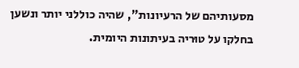מסעותיהם של הרעיונות", שהיה כוללני יותר ונשען בחלקו על טוּריה בעיתונות היומית.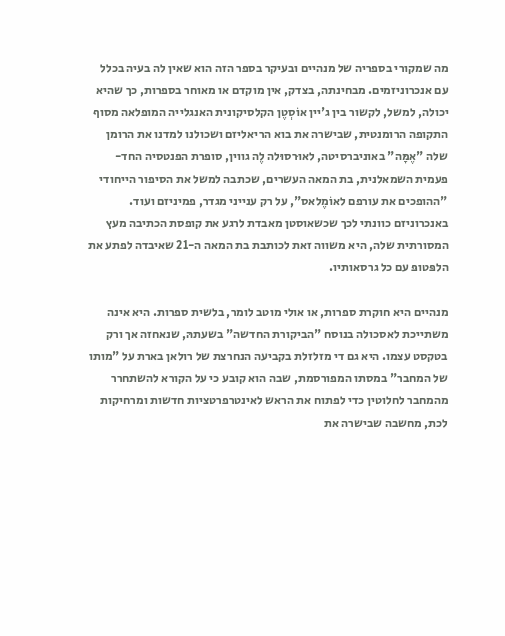מה שמקורי בספריה של מנהיים ובעיקר בספר הזה הוא שאין לה בעיה בכלל עם אנכרוניזמים. מבחינתה, בצדק, אין מוקדם או מאוחר בספרות, כך שהיא יכולה, למשל, לקשור בין ג'יין אוֹסְטֶן הקלסיקונית האנגלייה המופלאה מסוף התקופה הרומנטית, שבישרה את בוא הריאליזם ושכולנו למדנו את הרומן שלה "אֶמָּה" באוניברסיטה, לאוּרסוּלה לֶה גווין, סופרת הפנטסיה החד-פעמית השמאלנית, בת המאה העשרים, שכתבה למשל את הסיפור הייחודי "ההופכים את עורפם לאוֹמֶלאס", על רק ענייני מגדר, פמיניזם ועוד. באנכרוניזם כוונתי לכך שכשאוסטן מאבדת לרגע את קופסת הכתיבה מעץ המסורתית שלה, היא משווה זאת לכותבת בת המאה ה-21 שאיבדה לפתע את הלפּטופּ עם כל גרסאותיו.

מנהיים היא חוקרת ספרות, או אולי מוטב לומר, בלשית ספרות. היא אינה משתייכת לאסכולה בנוסח "הביקורת החדשה" בשעתהּ, שנאחזה אך ורק בטקסט עצמו. היא גם די מזלזלת בקביעה הנחרצת של רולאן בארת על "מותו של המחבר" במסתו המפורסמת, שבה הוא קובע כי על הקורא להשתחרר מהמחבר לחלוטין כדי לפתוח את הראש לאינטרפרטציות חדשות ומרחיקות לכת, מחשבה שבישרה את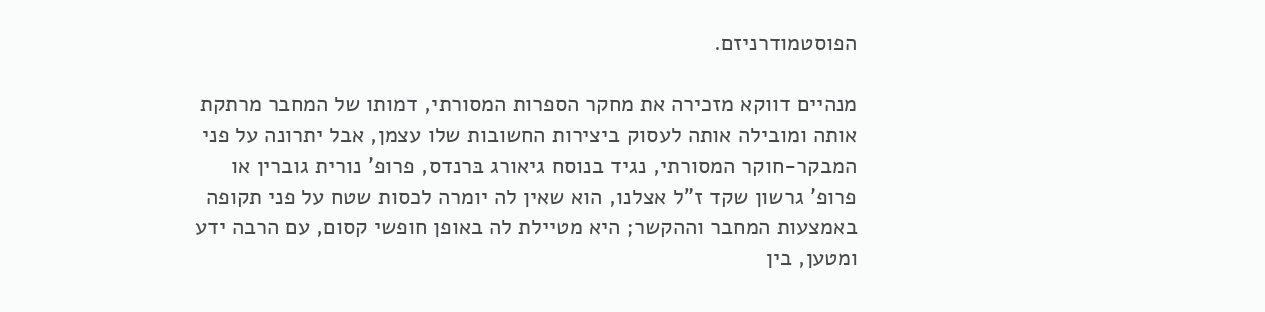הפוסטמודרניזם.

מנהיים דווקא מזכירה את מחקר הספרות המסורתי, דמותו של המחבר מרתקת אותה ומובילה אותה לעסוק ביצירות החשובות שלו עצמן, אבל יתרונה על פני המבקר-חוקר המסורתי, נגיד בנוסח גיאורג בּרנדס, פרופ' נורית גוברין או פרופ' גרשון שקד ז"ל אצלנו, הוא שאין לה יומרה לכסות שטח על פני תקופה באמצעות המחבר וההקשר; היא מטיילת לה באופן חופשי קסום, עם הרבה ידע ומטען, בין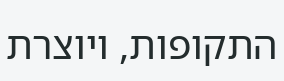התקופות, ויוצרת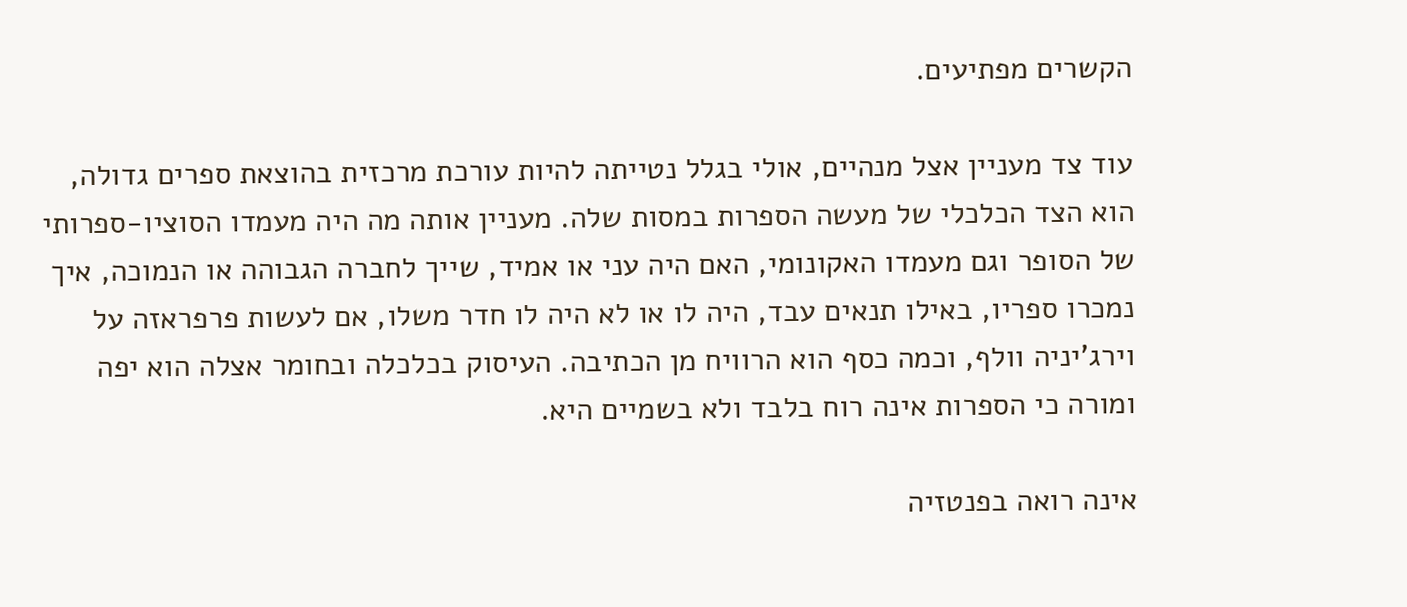הקשרים מפתיעים.

עוד צד מעניין אצל מנהיים, אולי בגלל נטייתה להיות עורכת מרכזית בהוצאת ספרים גדולה, הוא הצד הכלכלי של מעשה הספרות במסות שלה. מעניין אותה מה היה מעמדו הסוציו-ספרותי של הסופר וגם מעמדו האקונומי, האם היה עני או אמיד, שייך לחברה הגבוהה או הנמוכה, איך נמכרו ספריו, באילו תנאים עבד, היה לו או לא היה לו חדר משלו, אם לעשות פרפראזה על וירג'יניה וולף, וכמה כסף הוא הרוויח מן הכתיבה. העיסוק בכלכלה ובחומר אצלה הוא יפה ומורה כי הספרות אינה רוח בלבד ולא בשמיים היא.

אינה רואה בפנטזיה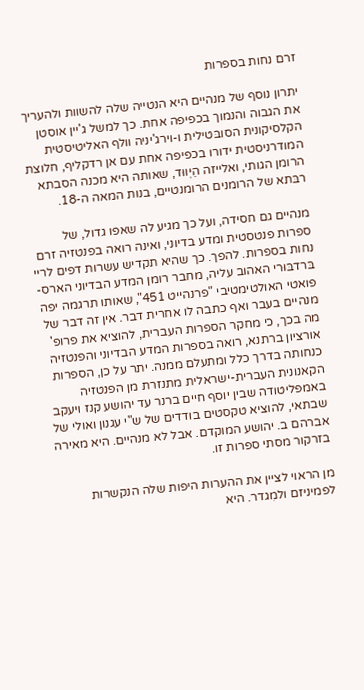זרם נחות בספרות

יתרון נוסף של מנהיים היא הנטייה שלה להשוות ולהעריך את הגבוה והנמוך בכפיפה אחת. כך למשל ג'יין אוסטן הקלסיקונית הסובּטילית ו-וירג'יניה וולף האליטיסטית המודרניסטית ידורו בכפיפה אחת עם אן רדקליף, חלוצת הרומן הגותי, ואלייזה הֵיְווּד, שאותה היא מכנה הסבתא רבּתא של הרומנים הרומנטיים, בנות המאה ה-18.

מנהיים גם חסידה, ועל כך מגיע לה שאפו גדול, של ספרות פנטסטית ומדע בדיוני, ואינה רואה בפנטזיה זרם נחות בספרות. להפך. כך שהיא תקדיש עשרות דפים לריי בּרדבּוּרי האהוב עליה, מחבר רומן המדע הבדיוני הארס-פואטי האולטימטיבי "פרנהייט 451", שאותו תרגמה יפה מנהיים בעבר ואף כתבה לו אחרית דבר. אין זה דבר של מה בכך, כי מחקר הספרות העברית, להוציא את פרופ' אורציון ברתנא, רואה בספרות המדע הבדיוני והפנטזיה כנחותה בדרך כלל ומתעלם ממנה. יתר על כן, הספרות הקאנונית העברית-ישראלית מתנזרת מן הפנטזיה באמפליטודה שבין יוסף חיים ברנר עד יהושע קנז ויעקב שבתאי, להוציא טקסטים בודדים של ש"י עגנון ואולי של אברהם ב. יהושע המוקדם. אבל לא מנהיים. היא מאירה בזרקור מסתי ספרות זו.

מן הראוי לציין את ההערות היפות שלה הנקשרות לפמיניזם ולמִגדר. היא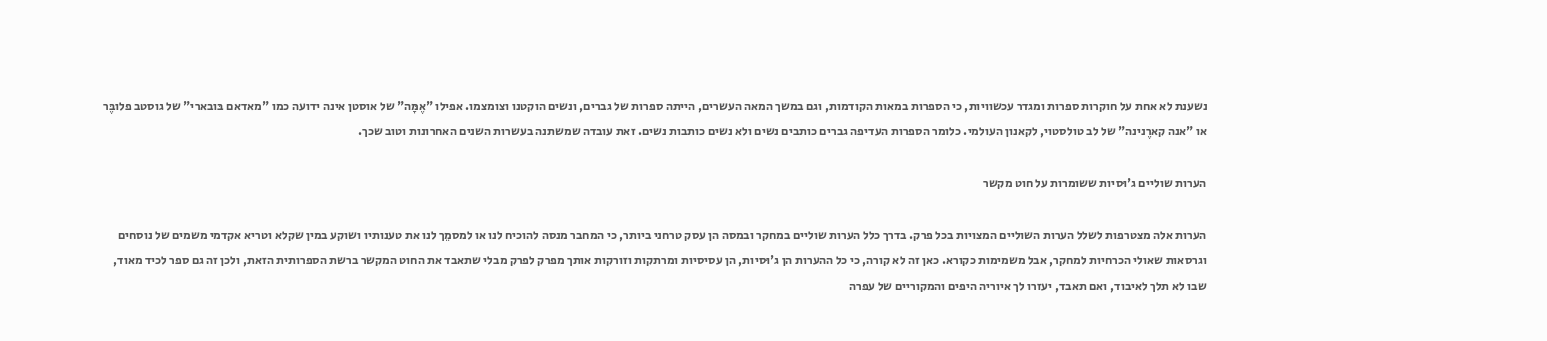נשענת לא אחת על חוקרות ספרות ומגדר עכשוויות, כי הספרות במאות הקודמות, וגם במשך המאה העשרים, הייתה ספרות של גברים, ונשים הוקטנו וצומצמו. אפילו "אֶמָּה" של אוסטן אינה ידועה כמו "מאדאם בּובארי" של גוסטב פלובֶּר או "אנה קארֶנינה" של לב טולסטוי, לקאנון העולמי. כלומר הספרות העדיפה גברים כותבים נשים ולא נשים כותבות נשים. זאת עובדה שמשתנה בעשרות השנים האחרונות וטוב שכך.

הערות שוליים ג'וּסיות ששומרות על חוט מקשר

הערות אלה מצטרפות לשלל הערות השוליים המצויות בכל פרק. בדרך כלל הערות שוליים במחקר ובמסה הן עסק טרחני ביותר, כי המחבר מנסה להוכיח לנו או למסמֵך לנו את טענותיו ושוקע במין שקלא וטריא אקדמי משמים של נוסחים וגרסאות שאולי הכרחיות למחקר, אבל משמימות כקורא. כאן זה לא קורה, כי כל ההערות הן ג'וּסיות, הן עסיסיות ומרתקות וזורקות אותך מפרק לפרק מבלי שתאבד את החוט המקשר ברשת הספרותית הזאת, ולכן זה גם ספר לכיד מאוד, שבו לא תלך לאיבוד, ואם תאבד, יעזרו לך איוריה היפים והמקוריים של עפרה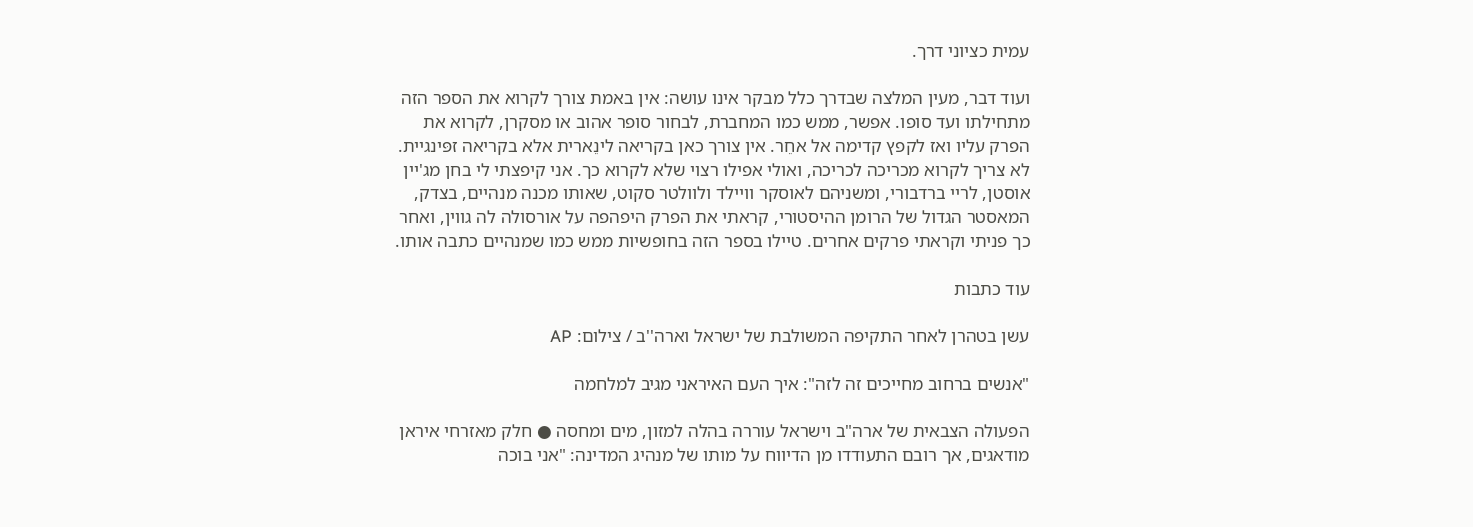עמית כציוני דרך.

ועוד דבר, מעין המלצה שבדרך כלל מבקר אינו עושה: אין באמת צורך לקרוא את הספר הזה מתחילתו ועד סופו. אפשר, ממש כמו המחברת, לבחור סופר אהוב או מסקרן, לקרוא את הפרק עליו ואז לקפץ קדימה אל אחֵר. אין צורך כאן בקריאה לינֵארית אלא בקריאה זפּינגיית. לא צריך לקרוא מכריכה לכריכה, ואולי אפילו רצוי שלא לקרוא כך. אני קיפצתי לי בחן מג'יין אוסטן, לריי ברדבורי, ומשניהם לאוסקר וויילד ולוולטר סקוט, שאותו מכנה מנהיים, בצדק, המאסטר הגדול של הרומן ההיסטורי, קראתי את הפרק היפהפה על אורסולה לה גווין, ואחר כך פניתי וקראתי פרקים אחרים. טיילו בספר הזה בחופשיות ממש כמו שמנהיים כתבה אותו.

עוד כתבות

עשן בטהרן לאחר התקיפה המשולבת של ישראל וארה''ב / צילום: AP

"אנשים ברחוב מחייכים זה לזה": איך העם האיראני מגיב למלחמה

הפעולה הצבאית של ארה"ב וישראל עוררה בהלה למזון, מים ומחסה ● חלק מאזרחי איראן מודאגים, אך רובם התעודדו מן הדיווח על מותו של מנהיג המדינה: "אני בוכה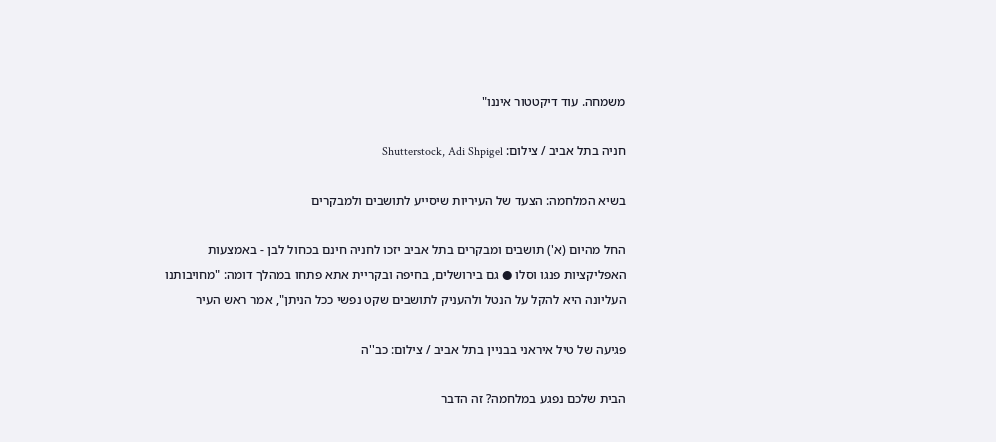משמחה. עוד דיקטטור איננו"

חניה בתל אביב / צילום: Shutterstock, Adi Shpigel

בשיא המלחמה: הצעד של העיריות שיסייע לתושבים ולמבקרים

החל מהיום (א') תושבים ומבקרים בתל אביב יזכו לחניה חינם בכחול לבן - באמצעות האפליקציות פנגו וסלו ● גם בירושלים, בחיפה ובקריית אתא פתחו במהלך דומה: "מחויבותנו העליונה היא להקל על הנטל ולהעניק לתושבים שקט נפשי ככל הניתן", אמר ראש העיר

פגיעה של טיל איראני בבניין בתל אביב / צילום: כב''ה

הבית שלכם נפגע במלחמה? זה הדבר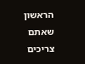הראשון שאתם צריכים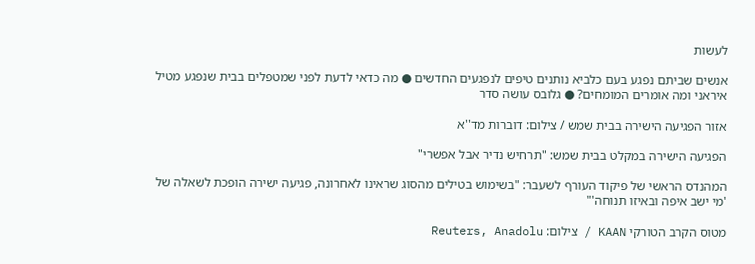לעשות

אנשים שביתם נפגע בעם כלביא נותנים טיפים לנפגעים החדשים ● מה כדאי לדעת לפני שמטפלים בבית שנפגע מטיל איראני ומה אומרים המומחים? ● גלובס עושה סדר

אזור הפגיעה הישירה בבית שמש / צילום: דוברות מד''א

הפגיעה הישירה במקלט בבית שמש: "תרחיש נדיר אבל אפשרי"

המהנדס הראשי של פיקוד העורף לשעבר: "בשימוש בטילים מהסוג שראינו לאחרונה, פגיעה ישירה הופכת לשאלה של 'מי ישב איפה ובאיזו תנוחה'"

מטוס הקרב הטורקי KAAN / צילום: Reuters, Anadolu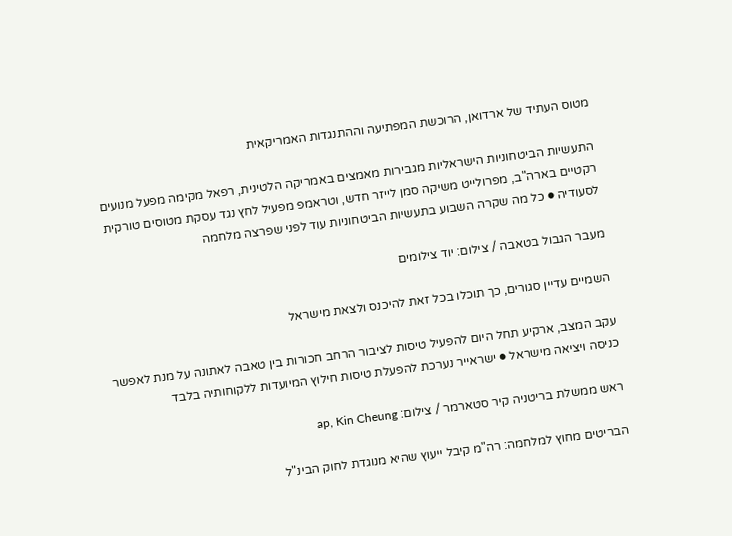מטוס העתיד של ארדואן, הרוכשת המפתיעה וההתנגדות האמריקאית

התעשיות הביטחוניות הישראליות מגבירות מאמצים באמריקה הלטינית, רפאל מקימה מפעל מנועים רקטיים בארה"ב, מפרולייט משיקה סמן לייזר חדש, וטראמפ מפעיל לחץ נגד עסקת מטוסים טורקית לסעודיה ● כל מה שקרה השבוע בתעשיות הביטחוניות עוד לפני שפרצה מלחמה

מעבר הגבול בטאבה / צילום: יוד צילומים

השמיים עדיין סגורים, כך תוכלו בכל זאת להיכנס ולצאת מישראל

עקב המצב, ארקיע תחל היום להפעיל טיסות לציבור הרחב חכורות בין טאבה לאתונה על מנת לאפשר כניסה ויציאה מישראל ● ישראייר נערכת להפעלת טיסות חילוץ המיועדות ללקוחותיה בלבד

ראש ממשלת בריטניה קיר סטארמר / צילום: ap, Kin Cheung

הבריטים מחוץ למלחמה: רה"מ קיבל ייעוץ שהיא מנוגדת לחוק הבינ"ל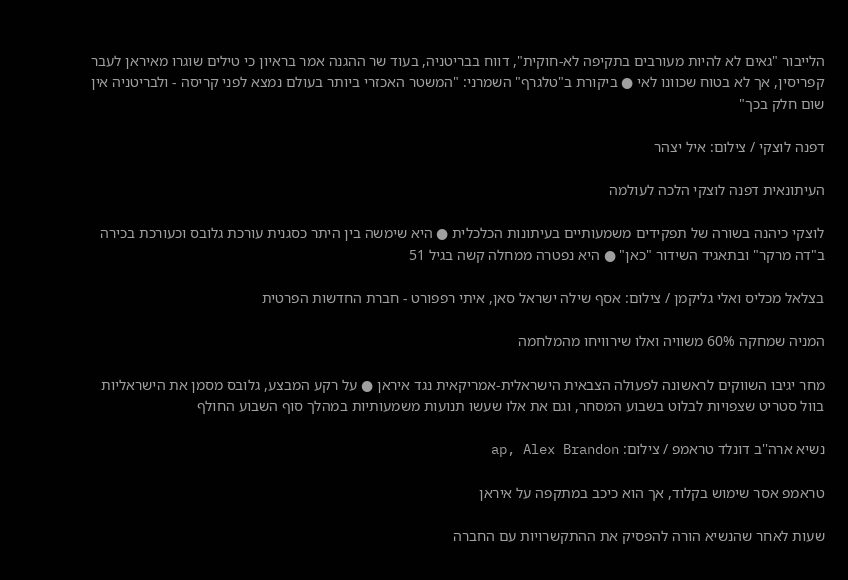הלייבור "גאים לא להיות מעורבים בתקיפה לא-חוקית", דווח בבריטניה, בעוד שר ההגנה אמר בראיון כי טילים שוגרו מאיראן לעבר קפריסין, אך לא בטוח שכוונו לאי ● ביקורת ב"טלגרף" השמרני: "המשטר האכזרי ביותר בעולם נמצא לפני קריסה - ולבריטניה אין שום חלק בכך"

דפנה לוצקי / צילום: איל יצהר

העיתונאית דפנה לוצקי הלכה לעולמה

לוצקי כיהנה בשורה של תפקידים משמעותיים בעיתונות הכלכלית ● היא שימשה בין היתר כסגנית עורכת גלובס וכעורכת בכירה ב"דה מרקר" ובתאגיד השידור "כאן" ● היא נפטרה ממחלה קשה בגיל 51

בצלאל מכליס ואלי גליקמן / צילום: אסף שילה ישראל סאן, איתי רפפורט - חברת החדשות הפרטית

המניה שמחקה 60% משוויה ואלו שירוויחו מהמלחמה

מחר יגיבו השווקים לראשונה לפעולה הצבאית הישראלית-אמריקאית נגד איראן ● על רקע המבצע, גלובס מסמן את הישראליות בוול סטריט שצפויות לבלוט בשבוע המסחר, וגם את אלו שעשו תנועות משמעותיות במהלך סוף השבוע החולף

נשיא ארה''ב דונלד טראמפ / צילום: ap, Alex Brandon

טראמפ אסר שימוש בקלוד, אך הוא כיכב במתקפה על איראן

שעות לאחר שהנשיא הורה להפסיק את ההתקשרויות עם החברה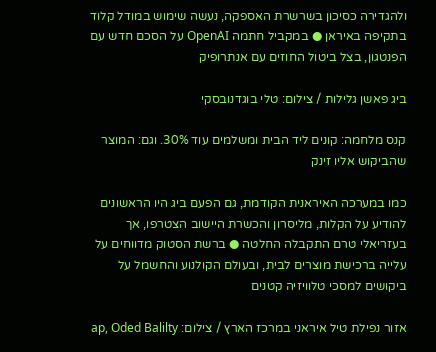ולהגדירה כסיכון בשרשרת האספקה, נעשה שימוש במודל קלוד בתקיפה באיראן ● במקביל חתמה OpenAI על הסכם חדש עם הפנטגון, בצל ביטול החוזים עם אנתרופיק

ביג פאשן גלילות / צילום: טלי בוגדנובסקי

קנס מלחמה: קונים ליד הבית ומשלמים עוד 30%. וגם: המוצר שהביקוש אליו זינק

כמו במערכה האיראנית הקודמת, גם הפעם ביג היו הראשונים להודיע על הקלות, מליסרון והכשרת היישוב הצטרפו, אך בעזריאלי טרם התקבלה החלטה ● ברשת הסטוק מדווחים על עלייה ברכישת מוצרים לבית, ובעולם הקולנוע והחשמל על ביקושים למסכי טלוויזיה קטנים

אזור נפילת טיל איראני במרכז הארץ / צילום: ap, Oded Balilty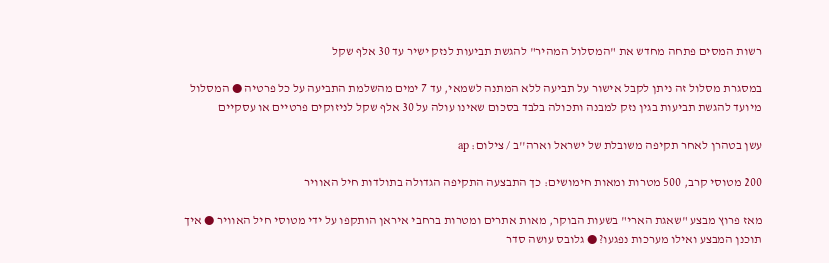רשות המסים פתחה מחדש את "המסלול המהיר" להגשת תביעות לנזק ישיר עד 30 אלף שקל

במסגרת מסלול זה ניתן לקבל אישור על תביעה ללא המתנה לשמאי, עד 7 ימים מהשלמת התביעה על כל פרטיה ● המסלול מיועד להגשת תביעות בגין נזק למבנה ותכולה בלבד בסכום שאינו עולה על 30 אלף שקל לניזוקים פרטיים או עסקיים

עשן בטהרן לאחר תקיפה משובלת של ישראל וארה''ב / צילום: ap

200 מטוסי קרב, 500 מטרות ומאות חימושים: כך התבצעה התקיפה הגדולה בתולדות חיל האוויר

מאז פרוץ מבצע "שאגת הארי" בשעות הבוקר, מאות אתרים ומטרות ברחבי איראן הותקפו על ידי מטוסי חיל האוויר ● איך תוכנן המבצע ואילו מערכות נפגעו? ● גלובס עושה סדר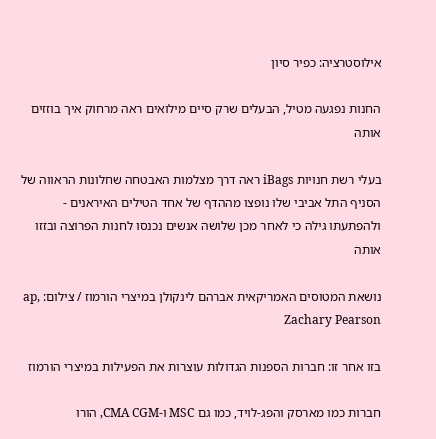אילוסטרציה: כפיר סיון

החנות נפגעה מטיל, הבעלים שרק סיים מילואים ראה מרחוק איך בוזזים אותה

בעלי רשת חנויות iBags ראה דרך מצלמות האבטחה שחלונות הראווה של הסניף התל אביבי שלו נופצו מההדף של אחד הטילים האיראנים - ולהפתעתו גילה כי לאחר מכן שלושה אנשים נכנסו לחנות הפרוצה ובזזו אותה

נושאת המטוסים האמריקאית אברהם לינקולן במיצרי הורמוז / צילום: ap, Zachary Pearson

בזו אחר זו: חברות הספנות הגדולות עוצרות את הפעילות במיצרי הורמוז

חברות כמו מארסק והפג-לויד, כמו גם MSC ו-CMA CGM, הורו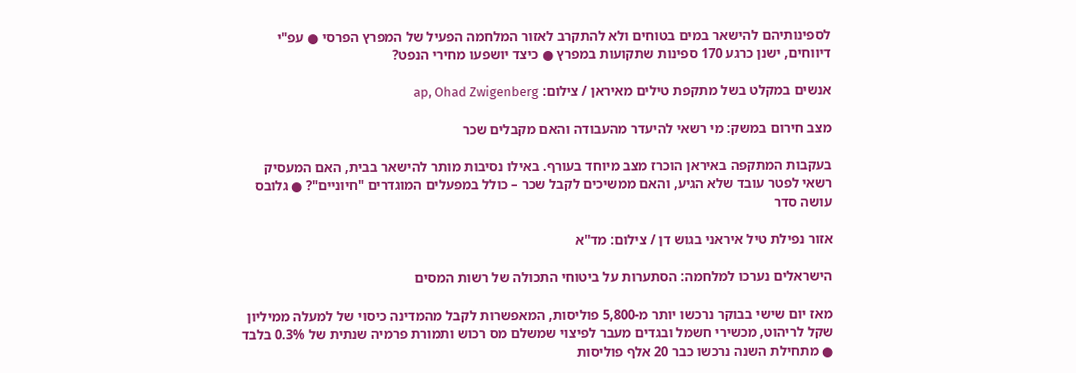לספינותיהם להישאר במים בטוחים ולא להתקרב לאזור המלחמה הפעיל של המפרץ הפרסי ● עפ"י דיווחים, ישנן כרגע 170 ספינות שתקועות במפרץ ● כיצד יושפעו מחירי הנפט?

אנשים במקלט בשל מתקפת טילים מאיראן / צילום: ap, Ohad Zwigenberg

מצב חירום במשק: מי רשאי להיעדר מהעבודה והאם מקבלים שכר

בעקבות המתקפה באיראן הוכרז מצב מיוחד בעורף. באילו נסיבות מותר להישאר בבית, האם המעסיק רשאי לפטר עובד שלא הגיע, והאם ממשיכים לקבל שכר – כולל במפעלים המוגדרים "חיוניים"? ● גלובס עושה סדר

אזור נפילת טיל איראני בגוש דן / צילום: מד''א

הישראלים נערכו למלחמה: הסתערות על ביטוחי התכולה של רשות המסים

מאז יום שישי בבוקר נרכשו יותר מ-5,800 פוליסות, המאפשרות לקבל מהמדינה כיסוי של למעלה ממיליון שקל לריהוט, מכשירי חשמל ובגדים מעבר לפיצוי שמשלם מס רכוש ותמורת פרמיה שנתית של 0.3% בלבד ● מתחילת השנה נרכשו כבר 20 אלף פוליסות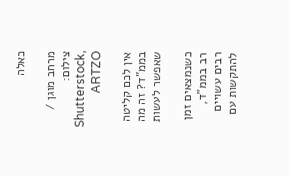כאלה

מרחב מוגן / צילום: Shutterstock, ARTZO

אין לכם קליטה בממ"ד? זה מה שאפשר לעשות

כשנמצאים זמן רב בממ"ד, רבים עשויים להתקשות עם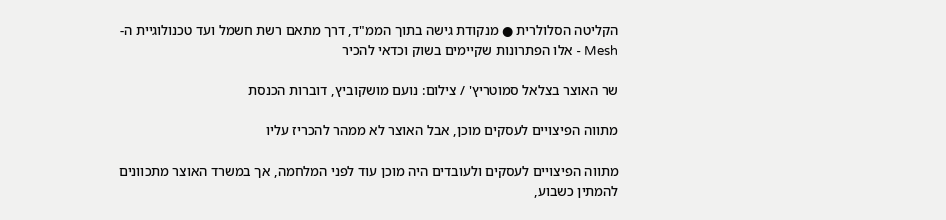הקליטה הסלולרית ● מנקודת גישה בתוך הממ"ד, דרך מתאם רשת חשמל ועד טכנולוגיית ה-Mesh - אלו הפתרונות שקיימים בשוק וכדאי להכיר

שר האוצר בצלאל סמוטריץ' / צילום: נועם מושקוביץ, דוברות הכנסת

מתווה הפיצויים לעסקים מוכן, אבל האוצר לא ממהר להכריז עליו

מתווה הפיצויים לעסקים ולעובדים היה מוכן עוד לפני המלחמה, אך במשרד האוצר מתכוונים להמתין כשבוע,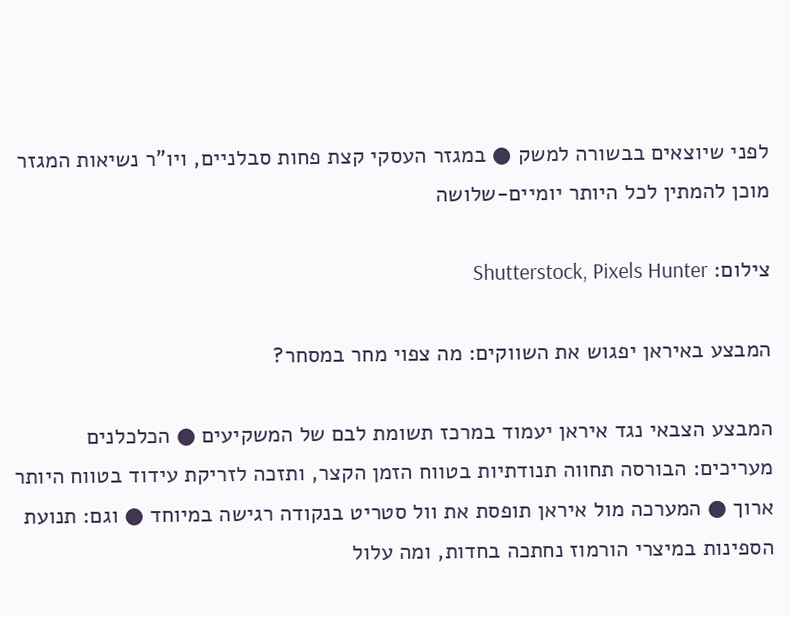לפני שיוצאים בבשורה למשק ● במגזר העסקי קצת פחות סבלניים, ויו"ר נשיאות המגזר מוכן להמתין לכל היותר יומיים-שלושה

צילום: Shutterstock, Pixels Hunter

המבצע באיראן יפגוש את השווקים: מה צפוי מחר במסחר?

המבצע הצבאי נגד איראן יעמוד במרכז תשומת לבם של המשקיעים ● הכלכלנים מעריכים: הבורסה תחווה תנודתיות בטווח הזמן הקצר, ותזכה לזריקת עידוד בטווח היותר ארוך ● המערכה מול איראן תופסת את וול סטריט בנקודה רגישה במיוחד ● וגם: תנועת הספינות במיצרי הורמוז נחתכה בחדות, ומה עלול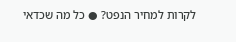לקרות למחיר הנפט? ● כל מה שכדאי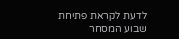לדעת לקראת פתיחת שבוע המסחר